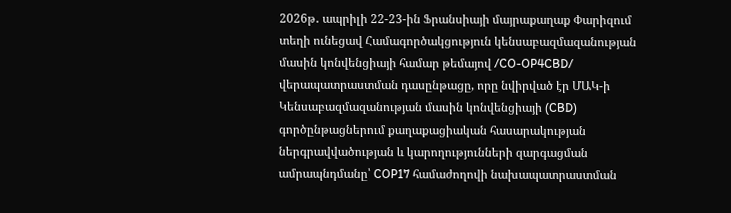2026թ․ ապրիլի 22-23-ին Ֆրանսիայի մայրաքաղաք Փարիզում տեղի ունեցավ Համագործակցություն կենսաբազմազանության մասին կոնվենցիայի համար թեմայով /CO-OP4CBD/ վերապատրաստման դասընթացը, որը նվիրված էր ՄԱԿ-ի Կենսաբազմազանության մասին կոնվենցիայի (CBD) գործընթացներում քաղաքացիական հասարակության ներգրավվածության և կարողությունների զարգացման ամրապնդմանը՝ COP17 համաժողովի նախապատրաստման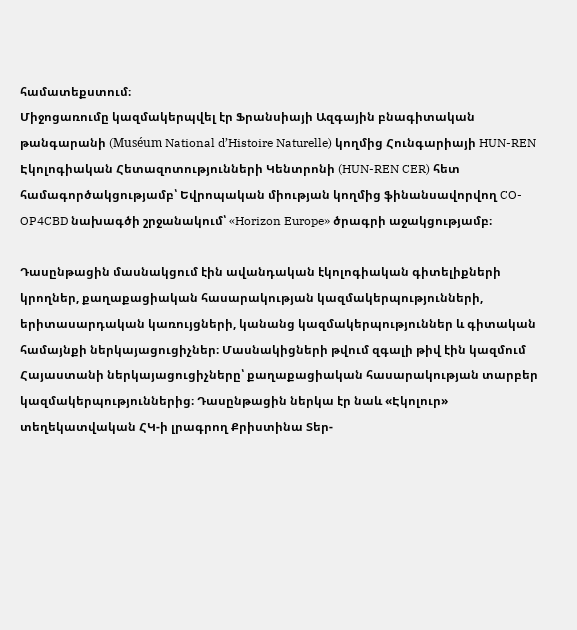համատեքստում։
Միջոցառումը կազմակերպվել էր Ֆրանսիայի Ազգային բնագիտական թանգարանի (Muséum National d’Histoire Naturelle) կողմից Հունգարիայի HUN-REN Էկոլոգիական Հետազոտությունների Կենտրոնի (HUN-REN CER) հետ համագործակցությամբ՝ Եվրոպական միության կողմից ֆինանսավորվող CO-OP4CBD նախագծի շրջանակում՝ «Horizon Europe» ծրագրի աջակցությամբ։

Դասընթացին մասնակցում էին ավանդական էկոլոգիական գիտելիքների կրողներ, քաղաքացիական հասարակության կազմակերպությունների, երիտասարդական կառույցների, կանանց կազմակերպություններ և գիտական համայնքի ներկայացուցիչներ։ Մասնակիցների թվում զգալի թիվ էին կազմում Հայաստանի ներկայացուցիչները՝ քաղաքացիական հասարակության տարբեր կազմակերպություններից։ Դասընթացին ներկա էր նաև «Էկոլուր» տեղեկատվական ՀԿ-ի լրագրող Քրիստինա Տեր-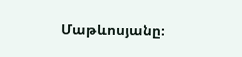Մաթևոսյանը։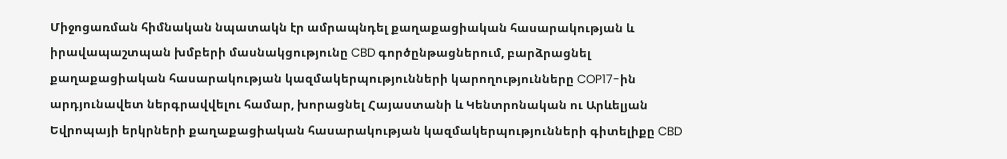Միջոցառման հիմնական նպատակն էր ամրապնդել քաղաքացիական հասարակության և իրավապաշտպան խմբերի մասնակցությունը CBD գործընթացներում, բարձրացնել քաղաքացիական հասարակության կազմակերպությունների կարողությունները COP17-ին արդյունավետ ներգրավվելու համար, խորացնել Հայաստանի և Կենտրոնական ու Արևելյան Եվրոպայի երկրների քաղաքացիական հասարակության կազմակերպությունների գիտելիքը CBD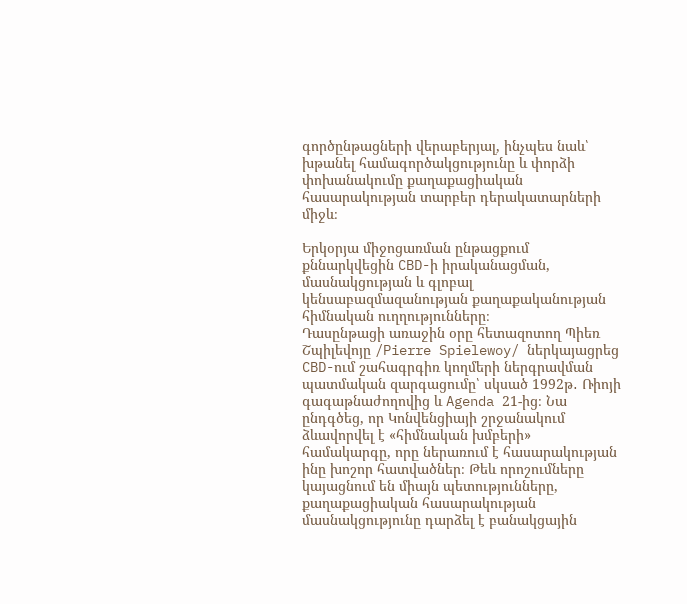գործընթացների վերաբերյալ, ինչպես նաև՝ խթանել համագործակցությունը և փորձի փոխանակումը քաղաքացիական հասարակության տարբեր դերակատարների միջև։

Երկօրյա միջոցառման ընթացքում քննարկվեցին CBD-ի իրականացման, մասնակցության և գլոբալ կենսաբազմազանության քաղաքականության հիմնական ուղղությունները։
Դասընթացի առաջին օրը հետազոտող Պիեռ Շպիլեվոյը /Pierre Spielewoy/ ներկայացրեց CBD-ում շահագրգիռ կողմերի ներգրավման պատմական զարգացումը՝ սկսած 1992թ․ Ռիոյի գագաթնաժողովից և Agenda 21-ից։ Նա ընդգծեց, որ Կոնվենցիայի շրջանակում ձևավորվել է «հիմնական խմբերի» համակարգը, որը ներառում է հասարակության ինը խոշոր հատվածներ։ Թեև որոշումները կայացնում են միայն պետությունները, քաղաքացիական հասարակության մասնակցությունը դարձել է բանակցային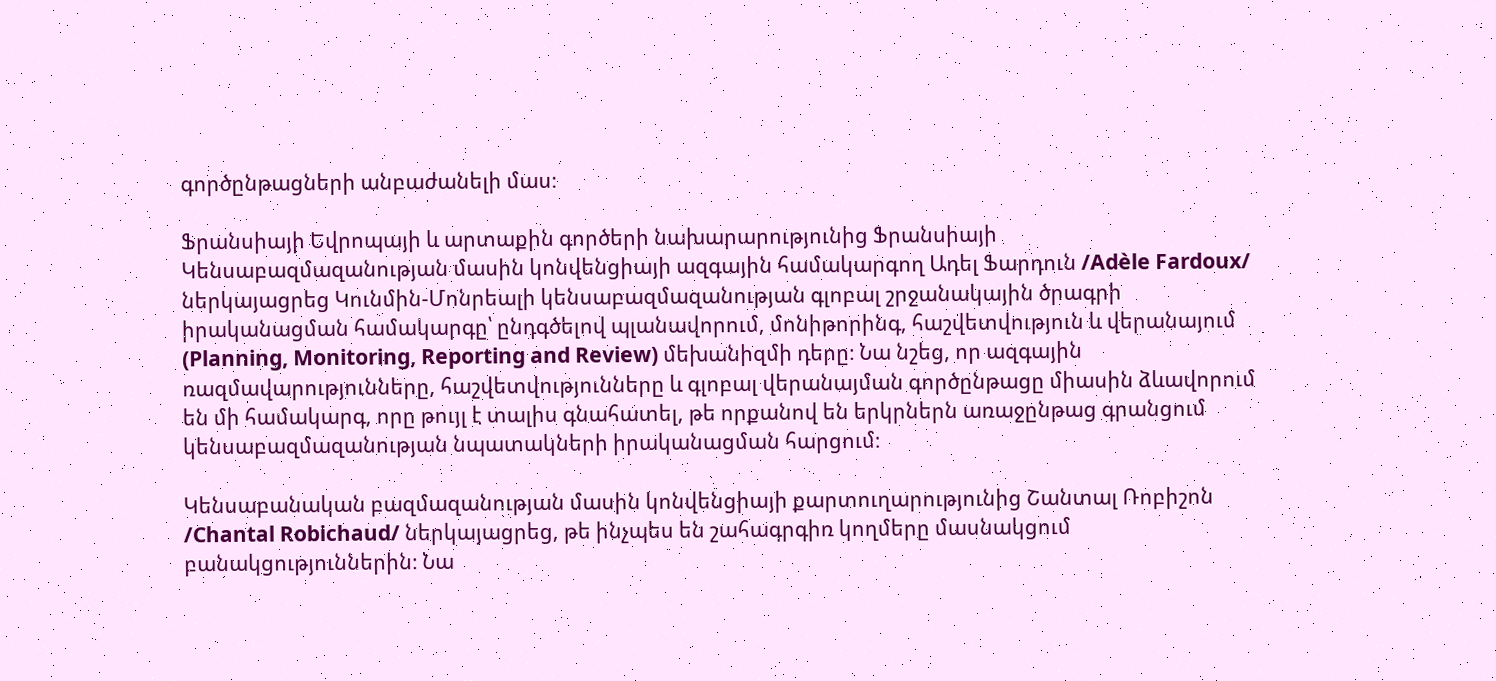գործընթացների անբաժանելի մաս։

Ֆրանսիայի Եվրոպայի և արտաքին գործերի նախարարությունից Ֆրանսիայի Կենսաբազմազանության մասին կոնվենցիայի ազգային համակարգող Ադել Ֆարդուն /Adèle Fardoux/ ներկայացրեց Կունմին-Մոնրեալի կենսաբազմազանության գլոբալ շրջանակային ծրագրի իրականացման համակարգը՝ ընդգծելով պլանավորում, մոնիթորինգ, հաշվետվություն և վերանայում (Planning, Monitoring, Reporting and Review) մեխանիզմի դերը։ Նա նշեց, որ ազգային ռազմավարությունները, հաշվետվությունները և գլոբալ վերանայման գործընթացը միասին ձևավորում են մի համակարգ, որը թույլ է տալիս գնահատել, թե որքանով են երկրներն առաջընթաց գրանցում կենսաբազմազանության նպատակների իրականացման հարցում։

Կենսաբանական բազմազանության մասին կոնվենցիայի քարտուղարությունից Շանտալ Ռոբիշոն /Chantal Robichaud/ ներկայացրեց, թե ինչպես են շահագրգիռ կողմերը մասնակցում բանակցություններին։ Նա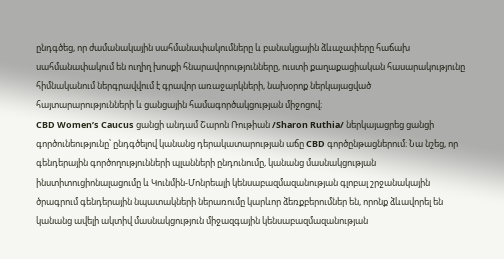ընդգծեց, որ ժամանակային սահմանափակումները և բանակցային ձևաչափերը հաճախ սահմանափակում են ուղիղ խոսքի հնարավորությունները, ուստի քաղաքացիական հասարակությունը հիմնականում ներգրավվում է գրավոր առաջարկների, նախօրոք ներկայացված հայտարարությունների և ցանցային համագործակցության միջոցով։
CBD Women’s Caucus ցանցի անդամ Շարոն Ռութիան /Sharon Ruthia/ ներկայացրեց ցանցի գործունեությունը՝ ընդգծելով կանանց դերակատարության աճը CBD գործընթացներում։ Նա նշեց, որ գենդերային գործողությունների պլանների ընդունումը, կանանց մասնակցության ինստիտուցիոնալացումը և Կունմին-Մոնրեալի կենսաբազմազանության գլոբալ շրջանակային ծրագրում գենդերային նպատակների ներառումը կարևոր ձեռքբերումներ են, որոնք ձևավորել են կանանց ավելի ակտիվ մասնակցություն միջազգային կենսաբազմազանության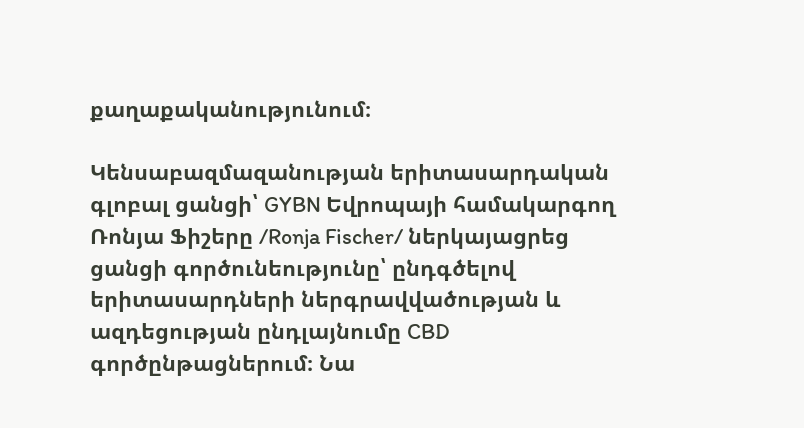քաղաքականությունում։

Կենսաբազմազանության երիտասարդական գլոբալ ցանցի՝ GYBN Եվրոպայի համակարգող Ռոնյա Ֆիշերը /Ronja Fischer/ ներկայացրեց ցանցի գործունեությունը՝ ընդգծելով երիտասարդների ներգրավվածության և ազդեցության ընդլայնումը CBD գործընթացներում։ Նա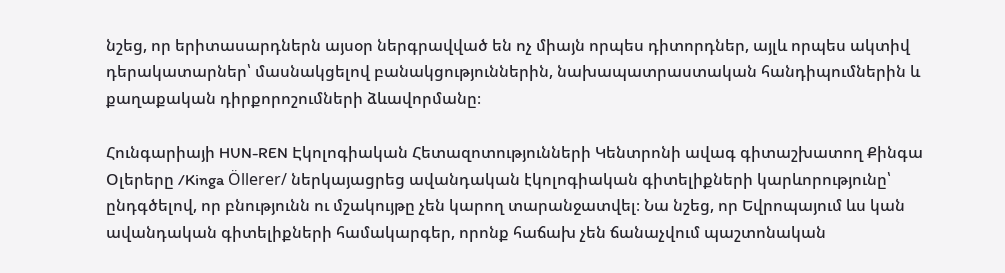նշեց, որ երիտասարդներն այսօր ներգրավված են ոչ միայն որպես դիտորդներ, այլև որպես ակտիվ դերակատարներ՝ մասնակցելով բանակցություններին, նախապատրաստական հանդիպումներին և քաղաքական դիրքորոշումների ձևավորմանը։

Հունգարիայի HUN-REN Էկոլոգիական Հետազոտությունների Կենտրոնի ավագ գիտաշխատող Քինգա Օլերերը /Kinga Öllerer/ ներկայացրեց ավանդական էկոլոգիական գիտելիքների կարևորությունը՝ ընդգծելով, որ բնությունն ու մշակույթը չեն կարող տարանջատվել։ Նա նշեց, որ Եվրոպայում ևս կան ավանդական գիտելիքների համակարգեր, որոնք հաճախ չեն ճանաչվում պաշտոնական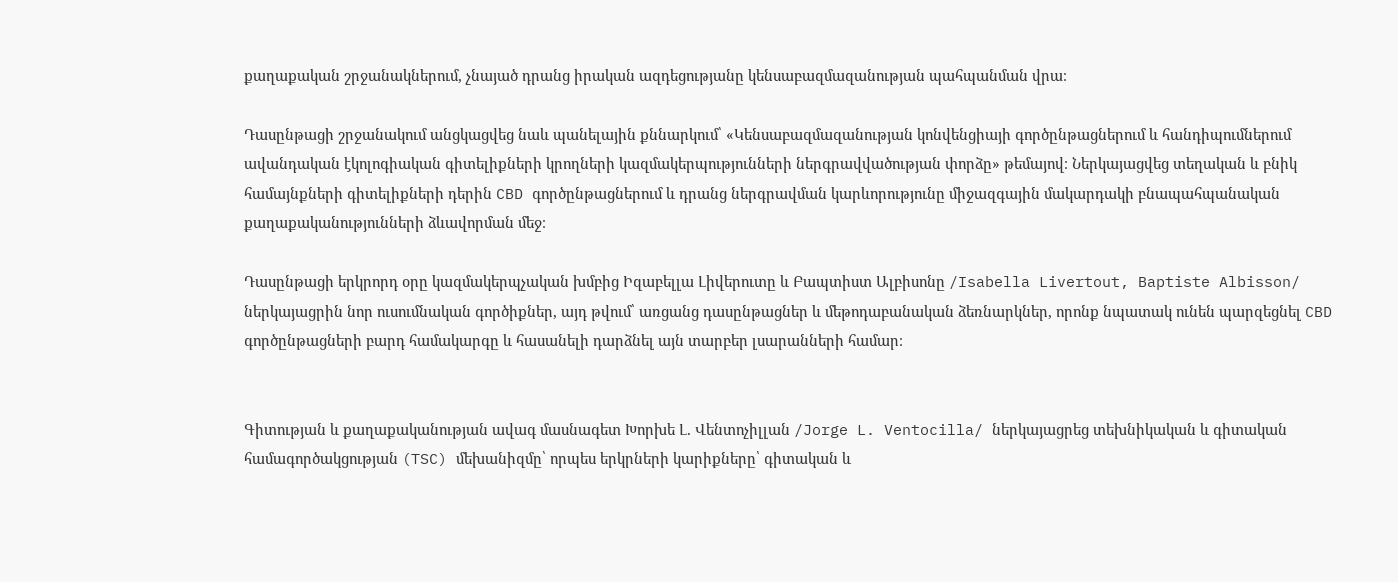քաղաքական շրջանակներում, չնայած դրանց իրական ազդեցությանը կենսաբազմազանության պահպանման վրա։

Դասընթացի շրջանակում անցկացվեց նաև պանելային քննարկում՝ «Կենսաբազմազանության կոնվենցիայի գործընթացներում և հանդիպումներում ավանդական էկոլոգիական գիտելիքների կրողների կազմակերպությունների ներգրավվածության փորձը» թեմայով։ Ներկայացվեց տեղական և բնիկ համայնքների գիտելիքների դերին CBD գործընթացներում և դրանց ներգրավման կարևորությունը միջազգային մակարդակի բնապահպանական քաղաքականությունների ձևավորման մեջ։

Դասընթացի երկրորդ օրը կազմակերպչական խմբից Իզաբելլա Լիվերուտը և Բապտիստ Ալբիսոնը /Isabella Livertout, Baptiste Albisson/ ներկայացրին նոր ուսումնական գործիքներ, այդ թվում՝ առցանց դասընթացներ և մեթոդաբանական ձեռնարկներ, որոնք նպատակ ունեն պարզեցնել CBD գործընթացների բարդ համակարգը և հասանելի դարձնել այն տարբեր լսարանների համար։


Գիտության և քաղաքականության ավագ մասնագետ Խորխե Լ. Վենտոչիլլան /Jorge L. Ventocilla/ ներկայացրեց տեխնիկական և գիտական համագործակցության (TSC) մեխանիզմը՝ որպես երկրների կարիքները՝ գիտական և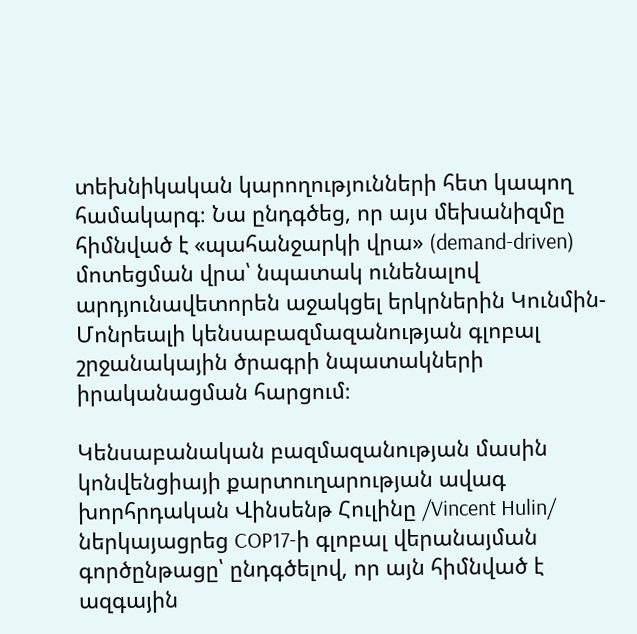տեխնիկական կարողությունների հետ կապող համակարգ։ Նա ընդգծեց, որ այս մեխանիզմը հիմնված է «պահանջարկի վրա» (demand-driven) մոտեցման վրա՝ նպատակ ունենալով արդյունավետորեն աջակցել երկրներին Կունմին-Մոնրեալի կենսաբազմազանության գլոբալ շրջանակային ծրագրի նպատակների իրականացման հարցում։

Կենսաբանական բազմազանության մասին կոնվենցիայի քարտուղարության ավագ խորհրդական Վինսենթ Հուլինը /Vincent Hulin/ ներկայացրեց COP17-ի գլոբալ վերանայման գործընթացը՝ ընդգծելով, որ այն հիմնված է ազգային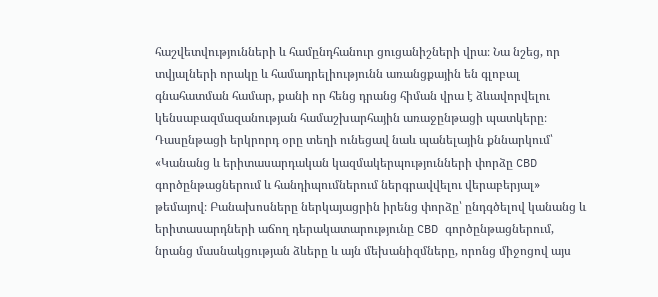հաշվետվությունների և համընդհանուր ցուցանիշների վրա։ Նա նշեց, որ տվյալների որակը և համադրելիությունն առանցքային են գլոբալ գնահատման համար, քանի որ հենց դրանց հիման վրա է ձևավորվելու կենսաբազմազանության համաշխարհային առաջընթացի պատկերը։
Դասընթացի երկրորդ օրը տեղի ունեցավ նաև պանելային քննարկում՝ «Կանանց և երիտասարդական կազմակերպությունների փորձը CBD գործընթացներում և հանդիպումներում ներգրավվելու վերաբերյալ» թեմայով։ Բանախոսները ներկայացրին իրենց փորձը՝ ընդգծելով կանանց և երիտասարդների աճող դերակատարությունը CBD գործընթացներում, նրանց մասնակցության ձևերը և այն մեխանիզմները, որոնց միջոցով այս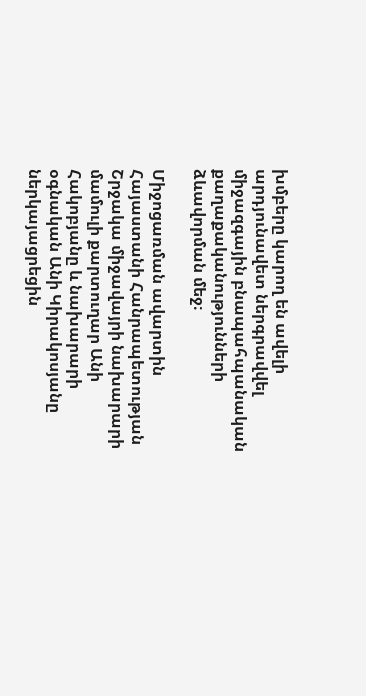խմբերը կարող են ավելի արդյունավետ ներգրավվել միջազգային բնապահպանական քաղաքականությունների ձևավորման մեջ։

Միջոցառման ավարտին Հայաստանի Հանրապետության Շրջակա միջավայրի նախարարի մամուլի քարտուղար Անի Հակոբյանը և նախարարի օգնական Անի Կիրակոսյանը ներկայացրեցին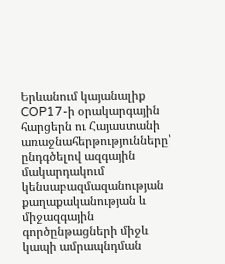Երևանում կայանալիք COP17-ի օրակարգային հարցերն ու Հայաստանի առաջնահերթությունները՝ ընդգծելով ազգային մակարդակում կենսաբազմազանության քաղաքականության և միջազգային գործընթացների միջև կապի ամրապնդման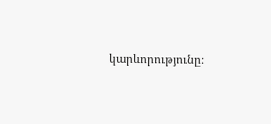կարևորությունը։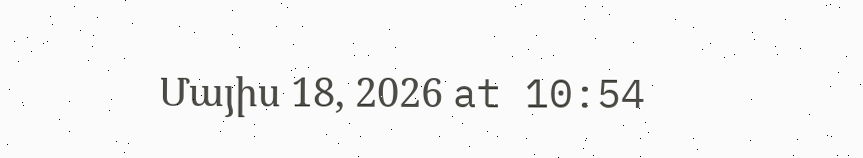Մայիս 18, 2026 at 10:54